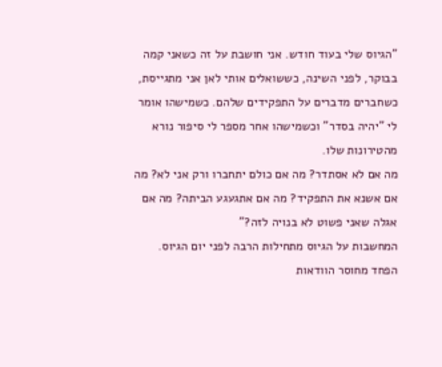"הגיוס שלי בעוד חודש. אני חושבת על זה כשאני קמה בבוקר, לפני השינה, כששואלים אותי לאן אני מתגייסת, כשחברים מדברים על התפקידים שלהם. כשמישהו אומר לי "יהיה בסדר" וכשמישהו אחר מספר לי סיפור נורא מהטירונות שלו.
מה אם לא אסתדר? מה אם כולם יתחברו ורק אני לא? מה אם אשנא את התפקיד? מה אם אתגעגע הביתה? מה אם אגלה שאני פשוט לא בנויה לזה?"
המחשבות על הגיוס מתחילות הרבה לפני יום הגיוס.
הפחד מחוסר הוודאות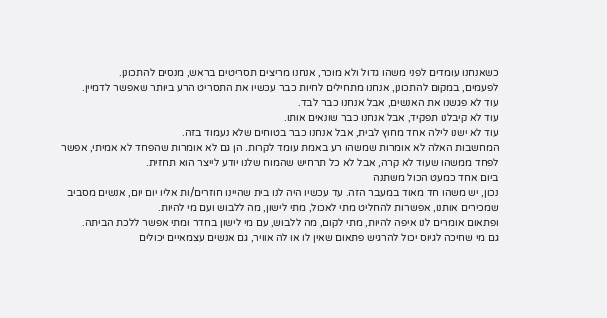כשאנחנו עומדים לפני משהו גדול ולא מוכר, אנחנו מריצים תסריטים בראש, מנסים להתכונן.
לפעמים, במקום להתכונן, אנחנו מתחילים לחיות כבר עכשיו את התסריט הרע ביותר שאפשר לדמיין.
עוד לא פגשנו את האנשים, אבל אנחנו כבר לבד.
עוד לא קיבלנו תפקיד, אבל אנחנו כבר שונאים אותו.
עוד לא ישנו לילה אחד מחוץ לבית, אבל אנחנו כבר בטוחים שלא נעמוד בזה.
המחשבות האלה לא אומרות שמשהו רע באמת עומד לקרות. הן גם לא אומרות שהפחד לא אמיתי, אפשר לפחד ממשהו שעוד לא קרה, אבל לא כל תרחיש שהמוח שלנו יודע לייצר הוא תחזית.
ביום אחד כמעט הכול משתנה
נכון, יש משהו חד מאוד במעבר הזה. עד עכשיו היה לנו בית שהיינו חוזרים/ות אליו יום יום, אנשים מסביב שמכירים אותנו, אפשרות להחליט מתי לאכול, מתי לישון, מה ללבוש ועם מי להיות.
ופתאום אומרים לנו איפה להיות, מתי לקום, מה ללבוש, עם מי לישון בחדר ומתי אפשר ללכת הביתה.
גם מי שחיכה לגיוס יכול להרגיש פתאום שאין לו או לה אוויר, גם אנשים עצמאיים יכולים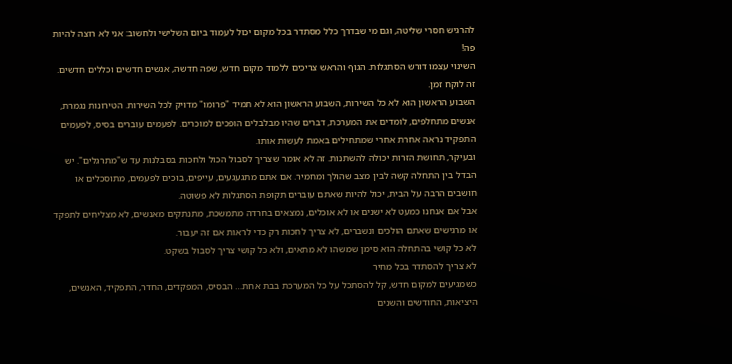להרגיש חסרי שליטה, וגם מי שבדרך כלל מסתדר בכל מקום יכול לעמוד ביום השלישי ולחשוב: אני לא רוצה להיות פה!
השינוי עצמו דורש הסתגלות. הגוף והראש צריכים ללמוד מקום חדש, שפה חדשה, אנשים חדשים וכללים חדשים.
זה לוקח זמן.
השבוע הראשון הוא לא כל השירות, השבוע הראשון הוא לא תמיד "פרומו" מדויק לכל השירות. הטירונות נגמרת, אנשים מתחלפים, לומדים את המערכת, דברים שהיו מבלבלים הופכים למוכרים. לפעמים עוברים בסיס, לפעמים התפקיד נראה אחרת אחרי שמתחילים באמת לעשות אותו.
ובעיקר, תחושת הזרות יכולה להשתנות. זה לא אומר שצריך לסבול הכול ולחכות בסבלנות עד ש"מתרגלים". יש הבדל בין התחלה קשה לבין מצב שהולך ומחמיר. אם אתם מתגעגעים, עייפים, בוכים לפעמים, מתוסכלים או חושבים הרבה על הבית, יכול להיות שאתם עוברים תקופת הסתגלות לא פשוטה.
אבל אם אנחנו כמעט לא ישנים או לא אוכלים, נמצאים בחרדה מתמשכת, מתנתקים מאנשים, לא מצליחים לתפקד או מרגישים שאתם הולכים ונשברים, לא צריך לחכות רק כדי לראות אם זה יעבור.
לא כל קושי בהתחלה הוא סימן שמשהו לא מתאים, ולא כל קושי צריך לסבול בשקט.
לא צריך להסתדר בכל מחיר
כשמגיעים למקום חדש, קל להסתכל על כל המערכת בבת אחת… הבסיס, המפקדים, החדר, התפקיד, האנשים, היציאות, החודשים והשנים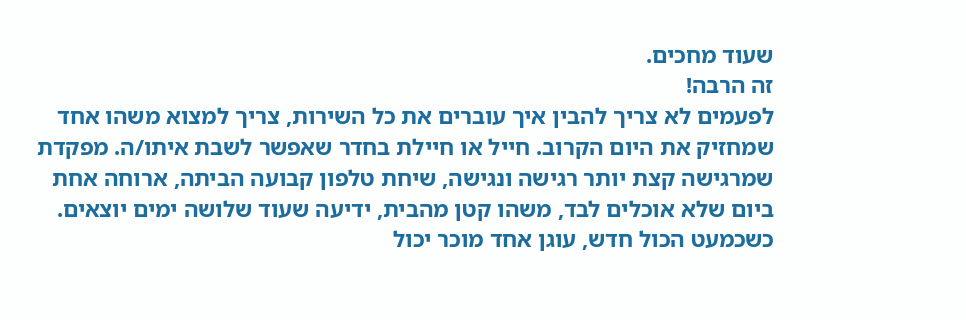שעוד מחכים.
זה הרבה!
לפעמים לא צריך להבין איך עוברים את כל השירות, צריך למצוא משהו אחד שמחזיק את היום הקרוב. חייל או חיילת בחדר שאפשר לשבת איתו/ה. מפקדת שמרגישה קצת יותר רגישה ונגישה, שיחת טלפון קבועה הביתה, ארוחה אחת ביום שלא אוכלים לבד, משהו קטן מהבית, ידיעה שעוד שלושה ימים יוצאים.
כשכמעט הכול חדש, עוגן אחד מוכר יכול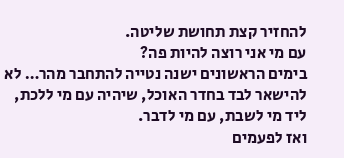להחזיר קצת תחושת שליטה.
עם מי אני רוצה להיות פה?
בימים הראשונים ישנה נטייה להתחבר מהר… לא להישאר לבד בחדר האוכל, שיהיה עם מי ללכת, ליד מי לשבת, עם מי לדבר.
ואז לפעמים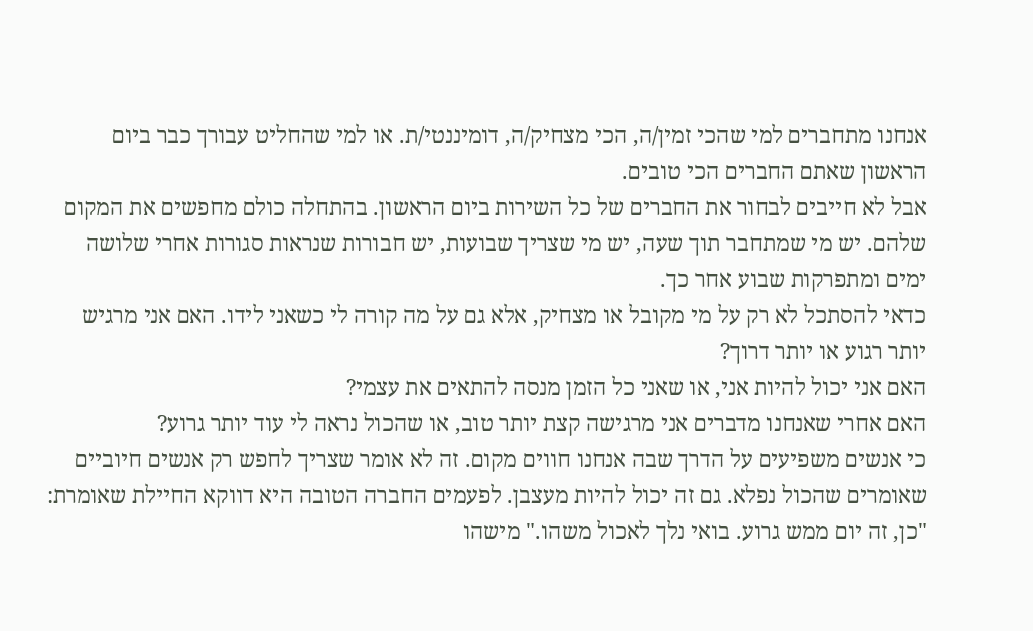אנחנו מתחברים למי שהכי זמין/ה, הכי מצחיק/ה, דומיננטי/ת. או למי שהחליט עבורך כבר ביום הראשון שאתם החברים הכי טובים.
אבל לא חייבים לבחור את החברים של כל השירות ביום הראשון. בהתחלה כולם מחפשים את המקום שלהם. יש מי שמתחבר תוך שעה, יש מי שצריך שבועות, יש חבורות שנראות סגורות אחרי שלושה ימים ומתפרקות שבוע אחר כך.
כדאי להסתכל לא רק על מי מקובל או מצחיק, אלא גם על מה קורה לי כשאני לידו. האם אני מרגיש יותר רגוע או יותר דרוך?
האם אני יכול להיות אני, או שאני כל הזמן מנסה להתאים את עצמי?
האם אחרי שאנחנו מדברים אני מרגישה קצת יותר טוב, או שהכול נראה לי עוד יותר גרוע?
כי אנשים משפיעים על הדרך שבה אנחנו חווים מקום. זה לא אומר שצריך לחפש רק אנשים חיוביים שאומרים שהכול נפלא. גם זה יכול להיות מעצבן. לפעמים החברה הטובה היא דווקא החיילת שאומרת: "כן, זה יום ממש גרוע. בואי נלך לאכול משהו." מישהו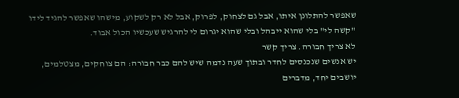שאפשר להתלונן איתו, אבל גם לצחוק, לפרוק, אבל לא רק לשקוע, מישהו שאפשר להגיד לידו "קשה לי" בלי שהוא ייבהל ובלי שהוא יגרום לי להרגיש שעכשיו הכול אבוד.
לא צריך חבורה. צריך קשר
יש אנשים שנכנסים לחדר ובתוך שעה נדמה שיש להם כבר חבורה: הם צוחקים, מצטלמים, יושבים יחד, מדברים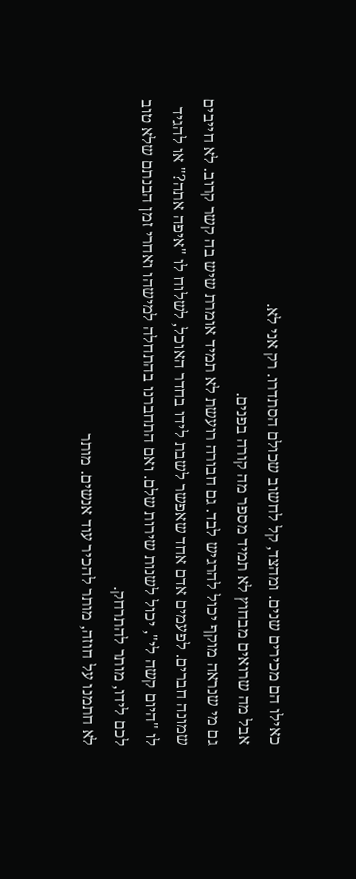כאילו הם מכירים שנים. ומהצד, קל לחשוב שכולם הסתדרו. רק אני לא.
אבל מה שרואים מבחוץ לא תמיד מספר מה קורה בפנים.
גם מי שנראה מוקף יכול להרגיש לבד. גם חבורה רועשת לא תמיד אומרת שיש בה קשר קרוב. לא חייבים שמונה חברים. לפעמים אדם אחד שאפשר לשבת לידו בחדר האוכל, לשלוח לו "איפה אתה?" או להגיד לו "היום קשה לי", יכול לשנות שירות שלם. ואם התחברנו בהתחלה למישהו ואחרי זמן הבנתם שלא טוב לכם לידו, מותר להתרחק.
לא חתמנו על חוזה, מותר להכיר עוד אנשים. מותר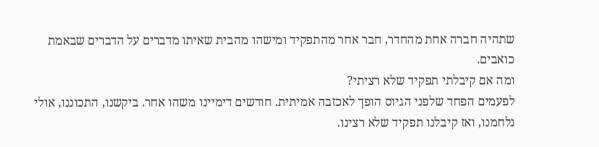שתהיה חברה אחת מהחדר, חבר אחר מהתפקיד ומישהו מהבית שאיתו מדברים על הדברים שבאמת כואבים.
ומה אם קיבלתי תפקיד שלא רציתי?
לפעמים הפחד שלפני הגיוס הופך לאכזבה אמיתית. חודשים דימיינו משהו אחר. ביקשנו, התכוננו, אולי נלחמנו, ואז קיבלנו תפקיד שלא רצינו.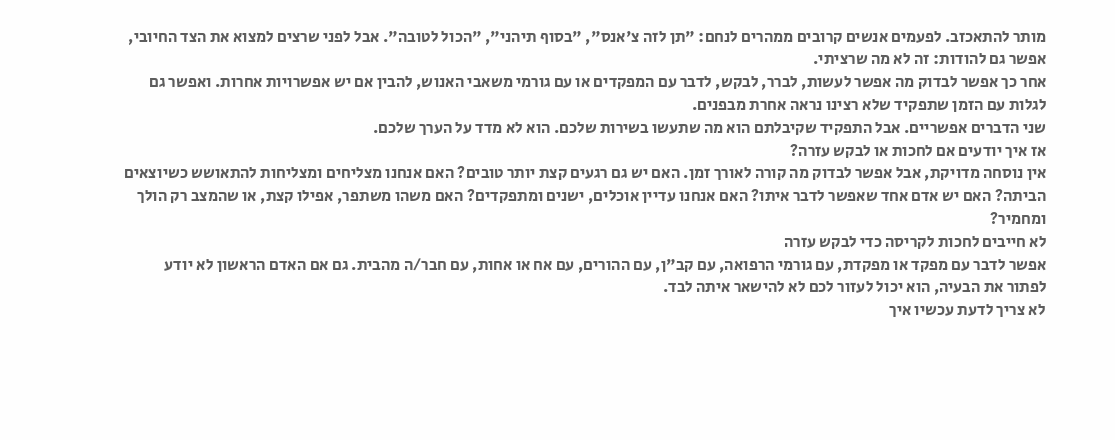מותר להתאכזב. לפעמים אנשים קרובים ממהרים לנחם: "תן לזה צ'אנס", "בסוף תיהני", "הכול לטובה". אבל לפני שרצים למצוא את הצד החיובי, אפשר גם להודות: זה לא מה שרציתי.
אחר כך אפשר לבדוק מה אפשר לעשות, לברר, לבקש, לדבר עם המפקדים או עם גורמי משאבי האנוש, להבין אם יש אפשרויות אחרות. ואפשר גם לגלות עם הזמן שתפקיד שלא רצינו נראה אחרת מבפנים.
שני הדברים אפשריים. אבל התפקיד שקיבלתם הוא מה שתעשו בשירות שלכם. הוא לא מדד על הערך שלכם.
אז איך יודעים אם לחכות או לבקש עזרה?
אין נוסחה מדויקת, אבל אפשר לבדוק מה קורה לאורך זמן. האם יש גם רגעים קצת יותר טובים? האם אנחנו מצליחים ומצליחות להתאושש כשיוצאים הביתה? האם יש אדם אחד שאפשר לדבר איתו? האם אנחנו עדיין אוכלים, ישנים ומתפקדים? האם משהו משתפר, אפילו קצת, או שהמצב רק הולך ומחמיר?
לא חייבים לחכות לקריסה כדי לבקש עזרה
אפשר לדבר עם מפקד או מפקדת, עם גורמי הרפואה, עם קב"ן, עם ההורים, עם אח או אחות, עם חבר/ה מהבית. גם אם האדם הראשון לא יודע לפתור את הבעיה, הוא יכול לעזור לכם לא להישאר איתה לבד.
לא צריך לדעת עכשיו איך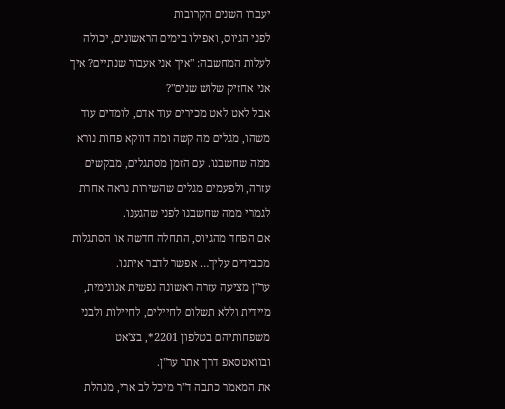יעברו השנים הקרובות
לפני הגיוס, ואפילו בימים הראשונים, יכולה לעלות המחשבה: "איך אני אעבור שנתיים? איך אני אחזיק שלוש שנים"?
אבל לאט לאט מכירים עוד אדם, לומדים עוד משהו, מגלים מה קשה ומה דווקא פחות נורא ממה שחשבנו. עם הזמן מסתגלים, מבקשים עזרה, ולפעמים מגלים שהשירות נראה אחרת לגמרי ממה שחשבנו לפני שהגענו.
אם הפחד מהגיוס, התחלה חדשה או הסתגלות מכבידים עליך… אפשר לדבר איתנו.
ער"ן מציעה עזרה ראשונה נפשית אנונימית, מיידית וללא תשלום לחיילים, לחיילות ולבני משפחותיהם בטלפון 2201*, בצ'אט ובוואטסאפ דרך אתר ער"ן.
את המאמר כתבה ד"ר מיכל לב ארי, מנהלת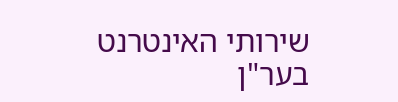שירותי האינטרנט בער"ן